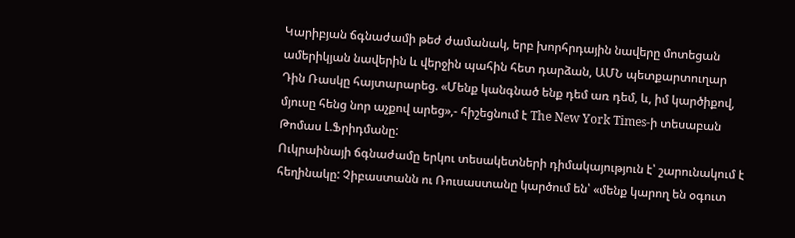Կարիբյան ճգնաժամի թեժ ժամանակ, երբ խորհրդային նավերը մոտեցան ամերիկյան նավերին և վերջին պահին հետ դարձան, ԱՄՆ պետքարտուղար Դին Ռասկը հայտարարեց. «Մենք կանգնած ենք դեմ առ դեմ, և, իմ կարծիքով, մյուսը հենց նոր աչքով արեց»,- հիշեցնում է The New York Times-ի տեսաբան Թոմաս Լ.Ֆրիդմանը:
Ուկրաինայի ճգնաժամը երկու տեսակետների դիմակայություն է՝ շարունակում է հեղինակը: Չիբաստանն ու Ռուսաստանը կարծում են՝ «մենք կարող են օգուտ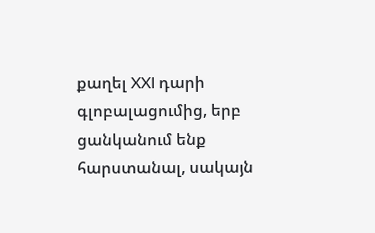քաղել XXI դարի գլոբալացումից, երբ ցանկանում ենք հարստանալ, սակայն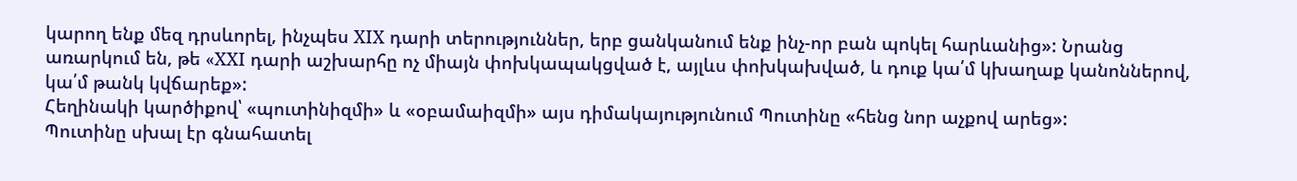կարող ենք մեզ դրսևորել, ինչպես XIX դարի տերություններ, երբ ցանկանում ենք ինչ-որ բան պոկել հարևանից»: Նրանց առարկում են, թե «XXI դարի աշխարհը ոչ միայն փոխկապակցված է, այլևս փոխկախված, և դուք կա՛մ կխաղաք կանոններով, կա՛մ թանկ կվճարեք»:
Հեղինակի կարծիքով՝ «պուտինիզմի» և «օբամաիզմի» այս դիմակայությունում Պուտինը «հենց նոր աչքով արեց»:
Պուտինը սխալ էր գնահատել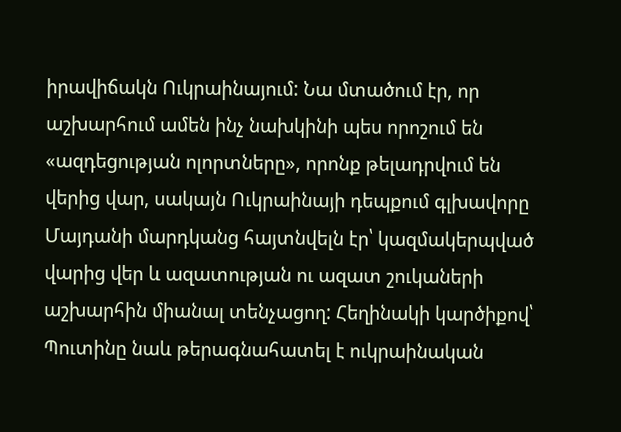իրավիճակն Ուկրաինայում: Նա մտածում էր, որ աշխարհում ամեն ինչ նախկինի պես որոշում են «ազդեցության ոլորտները», որոնք թելադրվում են վերից վար, սակայն Ուկրաինայի դեպքում գլխավորը Մայդանի մարդկանց հայտնվելն էր՝ կազմակերպված վարից վեր և ազատության ու ազատ շուկաների աշխարհին միանալ տենչացող: Հեղինակի կարծիքով՝ Պուտինը նաև թերագնահատել է ուկրաինական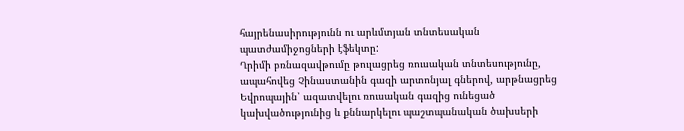հայրենասիրությունն ու արևմտյան տնտեսական պատժամիջոցների էֆեկտը:
Ղրիմի բռնազավթումը թուլացրեց ռուսական տնտեսությունը, ապահովեց Չինաստանին գազի արտոնյալ գներով, արթնացրեց Եվրոպային՝ ազատվելու ռուսական գազից ունեցած կախվածությունից և քննարկելու պաշտպանական ծախսերի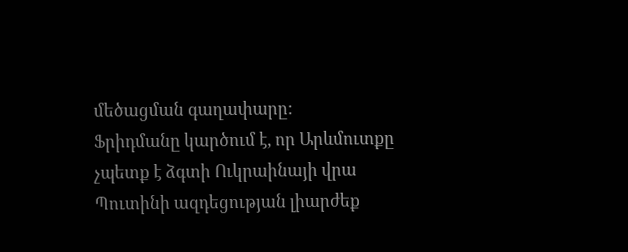մեծացման գաղափարը:
Ֆրիդմանը կարծում է, որ Արևմուտքը չպետք է ձգտի Ուկրաինայի վրա Պուտինի ազդեցության լիարժեք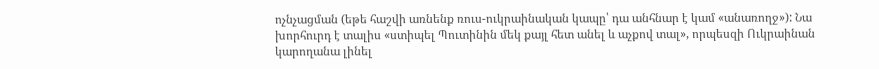ոչնչացման (եթե հաշվի առնենք ռուս-ուկրաինական կապը՝ դա անհնար է կամ «անառողջ»): Նա խորհուրդ է տալիս «ստիպել Պուտինին մեկ քայլ հետ անել և աչքով տալ», որպեսզի Ուկրաինան կարողանա լինել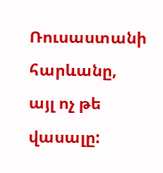Ռուսաստանի հարևանը, այլ ոչ թե վասալը: